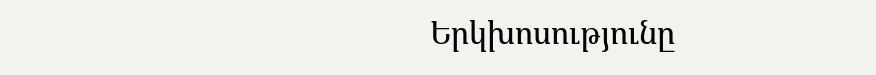Երկխոսությունը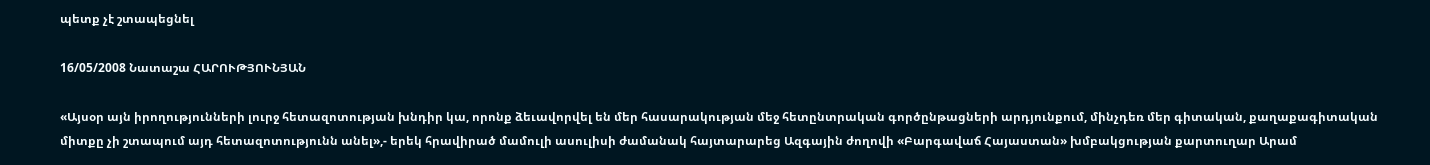պետք չէ շտապեցնել

16/05/2008 Նատաշա ՀԱՐՈՒԹՅՈՒՆՅԱՆ

«Այսօր այն իրողությունների լուրջ հետազոտության խնդիր կա, որոնք ձեւավորվել են մեր հասարակության մեջ հետընտրական գործընթացների արդյունքում, մինչդեռ մեր գիտական, քաղաքագիտական միտքը չի շտապում այդ հետազոտությունն անել»,- երեկ հրավիրած մամուլի ասուլիսի ժամանակ հայտարարեց Ազգային ժողովի «Բարգավաճ Հայաստան» խմբակցության քարտուղար Արամ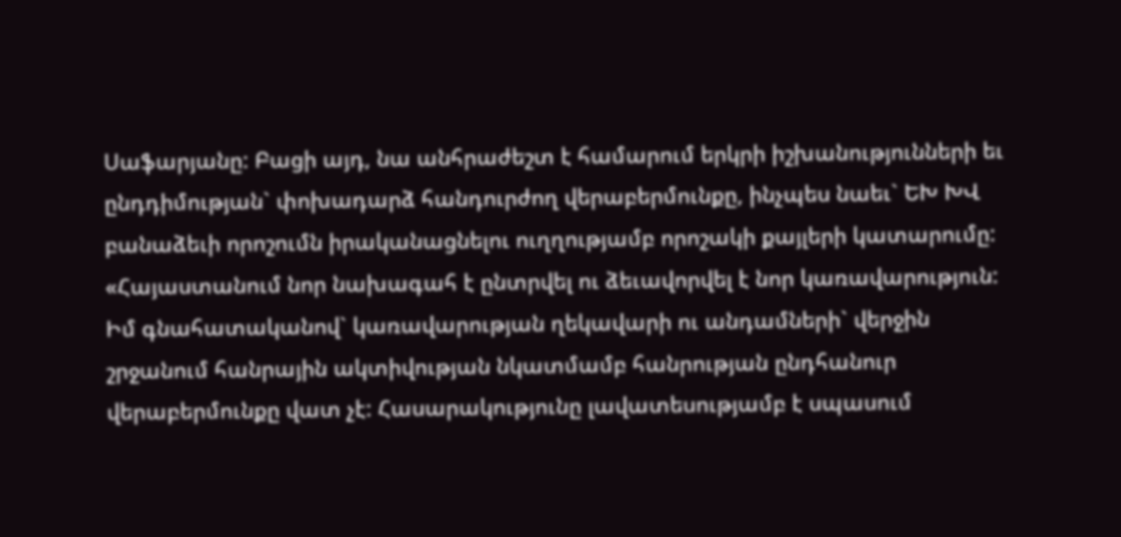Սաֆարյանը: Բացի այդ, նա անհրաժեշտ է համարում երկրի իշխանությունների եւ ընդդիմության` փոխադարձ հանդուրժող վերաբերմունքը, ինչպես նաեւ` ԵԽ ԽՎ բանաձեւի որոշումն իրականացնելու ուղղությամբ որոշակի քայլերի կատարումը: «Հայաստանում նոր նախագահ է ընտրվել ու ձեւավորվել է նոր կառավարություն: Իմ գնահատականով` կառավարության ղեկավարի ու անդամների` վերջին շրջանում հանրային ակտիվության նկատմամբ հանրության ընդհանուր վերաբերմունքը վատ չէ: Հասարակությունը լավատեսությամբ է սպասում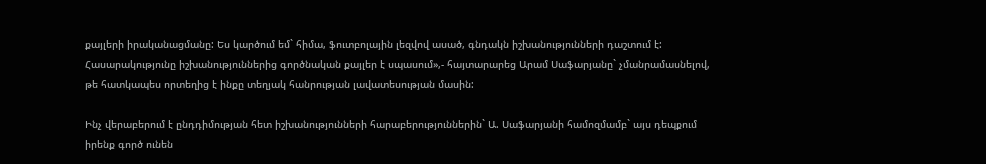քայլերի իրականացմանը: Ես կարծում եմ` հիմա, ֆուտբոլային լեզվով ասած, գնդակն իշխանությունների դաշտում է: Հասարակությունը իշխանություններից գործնական քայլեր է սպասում»,- հայտարարեց Արամ Սաֆարյանը` չմանրամասնելով, թե հատկապես որտեղից է ինքը տեղյակ հանրության լավատեսության մասին:

Ինչ վերաբերում է ընդդիմության հետ իշխանությունների հարաբերություններին` Ա. Սաֆարյանի համոզմամբ` այս դեպքում իրենք գործ ունեն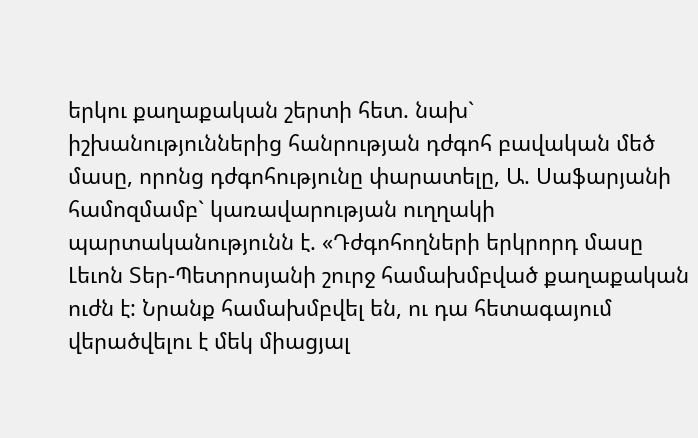երկու քաղաքական շերտի հետ. նախ` իշխանություններից հանրության դժգոհ բավական մեծ մասը, որոնց դժգոհությունը փարատելը, Ա. Սաֆարյանի համոզմամբ` կառավարության ուղղակի պարտականությունն է. «Դժգոհողների երկրորդ մասը Լեւոն Տեր-Պետրոսյանի շուրջ համախմբված քաղաքական ուժն է: Նրանք համախմբվել են, ու դա հետագայում վերածվելու է մեկ միացյալ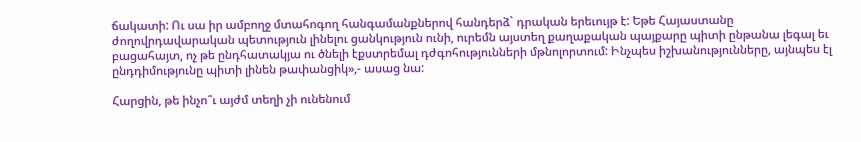ճակատի: Ու սա իր ամբողջ մտահոգող հանգամանքներով հանդերձ` դրական երեւույթ է: Եթե Հայաստանը ժողովրդավարական պետություն լինելու ցանկություն ունի, ուրեմն այստեղ քաղաքական պայքարը պիտի ընթանա լեգալ եւ բացահայտ, ոչ թե ընդհատակյա ու ծնելի էքստրեմալ դժգոհությունների մթնոլորտում: Ինչպես իշխանությունները, այնպես էլ ընդդիմությունը պիտի լինեն թափանցիկ»,- ասաց նա:

Հարցին, թե ինչո՞ւ այժմ տեղի չի ունենում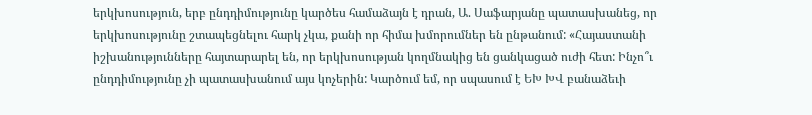երկխոսություն, երբ ընդդիմությունը կարծես համաձայն է դրան, Ա. Սաֆարյանը պատասխանեց, որ երկխոսությունը շտապեցնելու հարկ չկա, քանի որ հիմա խմորումներ են ընթանում: «Հայաստանի իշխանությունները հայտարարել են, որ երկխոսության կողմնակից են ցանկացած ուժի հետ: Ինչո՞ւ ընդդիմությունը չի պատասխանում այս կոչերին: Կարծում եմ, որ սպասում է ԵԽ ԽՎ բանաձեւի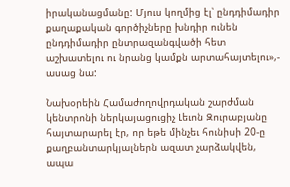իրականացմանը: Մյուս կողմից էլ՝ ընդդիմադիր քաղաքական գործիչները խնդիր ունեն ընդդիմադիր ընտրազանգվածի հետ աշխատելու ու նրանց կամքն արտահայտելու»,- ասաց նա:

Նախօրեին Համաժողովրդական շարժման կենտրոնի ներկայացուցիչ Լեւոն Զուրաբյանը հայտարարել էր, որ եթե մինչեւ հունիսի 20-ը քաղբանտարկյալներն ազատ չարձակվեն, ապա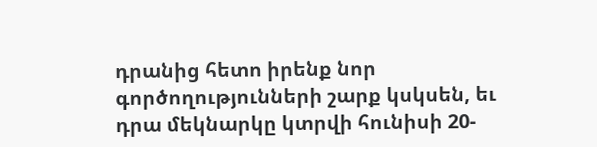դրանից հետո իրենք նոր գործողությունների շարք կսկսեն, եւ դրա մեկնարկը կտրվի հունիսի 20-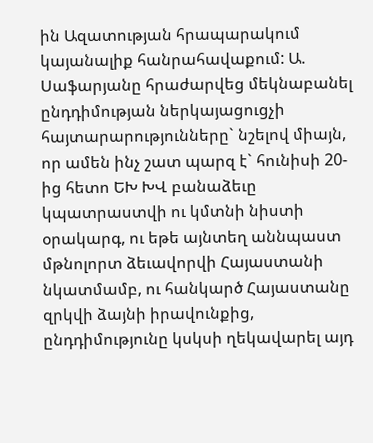ին Ազատության հրապարակում կայանալիք հանրահավաքում: Ա. Սաֆարյանը հրաժարվեց մեկնաբանել ընդդիմության ներկայացուցչի հայտարարությունները` նշելով միայն, որ ամեն ինչ շատ պարզ է` հունիսի 20-ից հետո ԵԽ ԽՎ բանաձեւը կպատրաստվի ու կմտնի նիստի օրակարգ, ու եթե այնտեղ աննպաստ մթնոլորտ ձեւավորվի Հայաստանի նկատմամբ, ու հանկարծ Հայաստանը զրկվի ձայնի իրավունքից, ընդդիմությունը կսկսի ղեկավարել այդ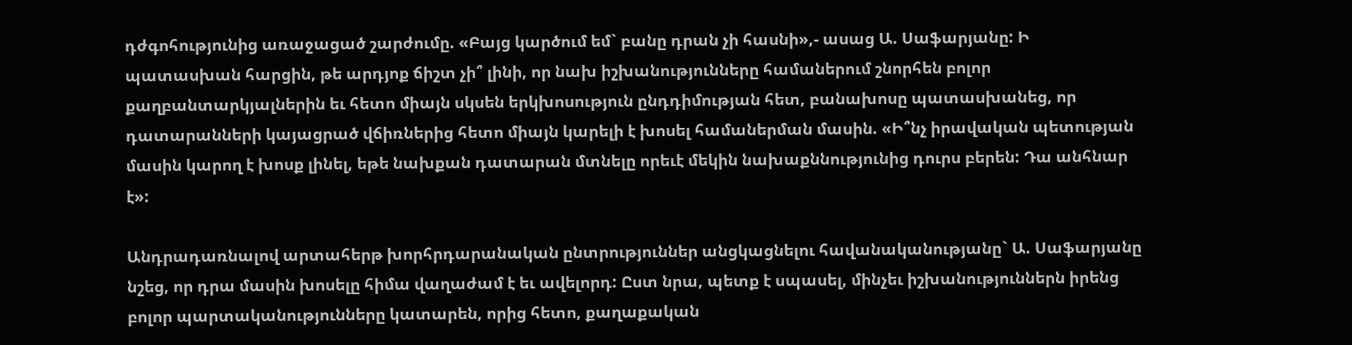դժգոհությունից առաջացած շարժումը. «Բայց կարծում եմ` բանը դրան չի հասնի»,- ասաց Ա. Սաֆարյանը: Ի պատասխան հարցին, թե արդյոք ճիշտ չի՞ լինի, որ նախ իշխանությունները համաներում շնորհեն բոլոր քաղբանտարկյալներին եւ հետո միայն սկսեն երկխոսություն ընդդիմության հետ, բանախոսը պատասխանեց, որ դատարանների կայացրած վճիռներից հետո միայն կարելի է խոսել համաներման մասին. «Ի՞նչ իրավական պետության մասին կարող է խոսք լինել, եթե նախքան դատարան մտնելը որեւէ մեկին նախաքննությունից դուրս բերեն: Դա անհնար է»:

Անդրադառնալով արտահերթ խորհրդարանական ընտրություններ անցկացնելու հավանականությանը` Ա. Սաֆարյանը նշեց, որ դրա մասին խոսելը հիմա վաղաժամ է եւ ավելորդ: Ըստ նրա, պետք է սպասել, մինչեւ իշխանություններն իրենց բոլոր պարտականությունները կատարեն, որից հետո, քաղաքական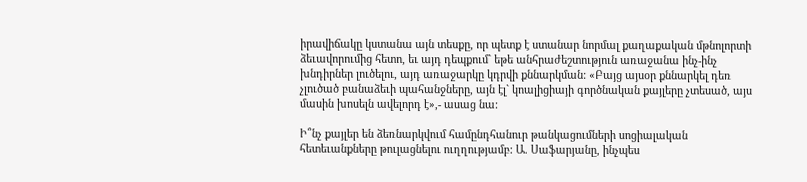իրավիճակը կստանա այն տեսքը, որ պետք է ստանար նորմալ քաղաքական մթնոլորտի ձեւավորումից հետո, եւ այդ դեպքում` եթե անհրաժեշտություն առաջանա ինչ-ինչ խնդիրներ լուծելու, այդ առաջարկը կդրվի քննարկման: «Բայց այսօր քննարկել դեռ չլուծած բանաձեւի պահանջները, այն էլ` կոալիցիայի գործնական քայլերը չտեսած, այս մասին խոսելն ավելորդ է»,- ասաց նա:

Ի՞նչ քայլեր են ձեռնարկվում համընդհանուր թանկացումների սոցիալական հետեւանքները թուլացնելու ուղղությամբ: Ա. Սաֆարյանը, ինչպես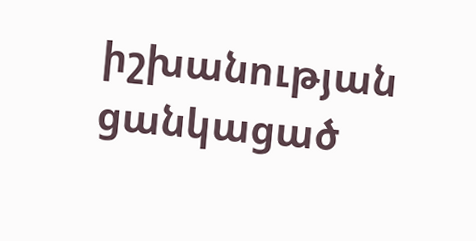իշխանության ցանկացած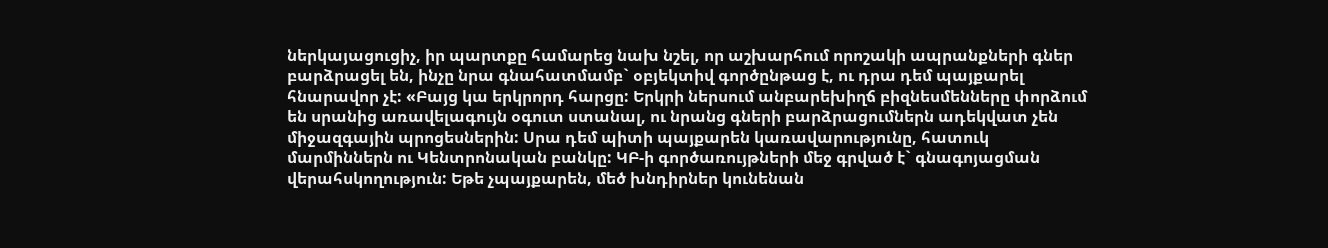ներկայացուցիչ, իր պարտքը համարեց նախ նշել, որ աշխարհում որոշակի ապրանքների գներ բարձրացել են, ինչը նրա գնահատմամբ` օբյեկտիվ գործընթաց է, ու դրա դեմ պայքարել հնարավոր չէ: «Բայց կա երկրորդ հարցը: Երկրի ներսում անբարեխիղճ բիզնեսմենները փորձում են սրանից առավելագույն օգուտ ստանալ, ու նրանց գների բարձրացումներն ադեկվատ չեն միջազգային պրոցեսներին: Սրա դեմ պիտի պայքարեն կառավարությունը, հատուկ մարմիններն ու Կենտրոնական բանկը: ԿԲ-ի գործառույթների մեջ գրված է` գնագոյացման վերահսկողություն: Եթե չպայքարեն, մեծ խնդիրներ կունենան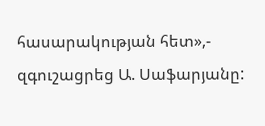հասարակության հետ»,- զգուշացրեց Ա. Սաֆարյանը: